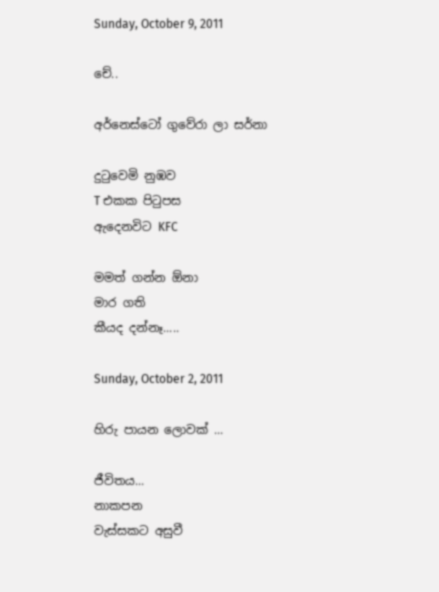Sunday, October 9, 2011

චේ..

අර්නෙස්ටෝ ගුවේරා ලා සර්නා

දු‍ටුවෙමි නුඹව
T එකක පි‍ටුපස
ඇදෙනවිට KFC

මමත් ගන්න ඕනා
මාර ගති
කීයද දන්නෑ.....

Sunday, October 2, 2011

හිරු පායන ලොවක් ...

ජීවිතය...
නාකපන
වැස්සකට අසුවී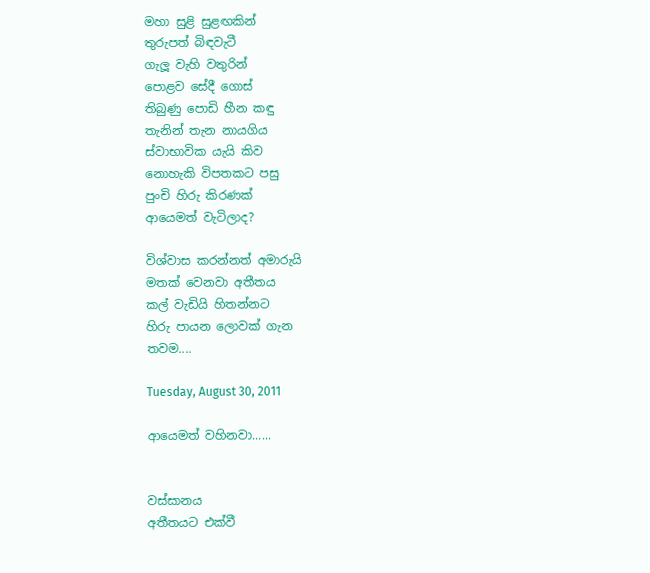මහා සුළි සුළඟකින්
තුරුපත් බිඳවැටී
ගැලූ වැහි වතුරින්
පොළව සේදී ගොස්
තිබුණු පොඩි හීන කඳු
තැනින් තැන නායගිය
ස්වාභාවික යැයි කිව
නොහැකි විපතකට පසු
පුංචි හිරු කිරණක්
ආයෙමත් වැටිලාද?

විශ්වාස කරන්නත් අමාරුයි
මතක් වෙනවා අතීතය
කල් වැඩියි හිතන්නට
හිරු පායන ලොවක් ගැන
තවම....

Tuesday, August 30, 2011

ආයෙමත් වහිනවා......


වස්සානය
අතීතයට එක්වී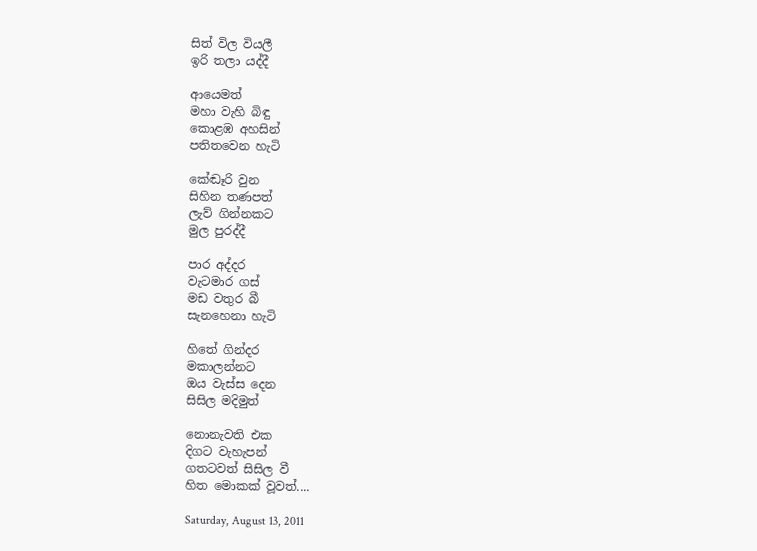සිත් විල වියලී
ඉරි තලා යද්දී

ආයෙමත්
මහා වැහි බිඳු
කොළඹ අහසින්
පතිතවෙන හැටි

කේඬෑරි වුන
සිහින තණපත්
ලැව් ගින්නකට
මුල පුරද්දී

පාර අද්දර
වැටමාර ගස්
මඩ වතුර බී
සැනහෙනා හැටි

හිතේ ගින්දර
මකාලන්නට
ඔය වැස්ස දෙන
සිසිල මදිමුත්

නොනැවති එක
දිගට වැහැපන්
ගතටවත් සිසිල වී
හිත මොකක් වූවත්....

Saturday, August 13, 2011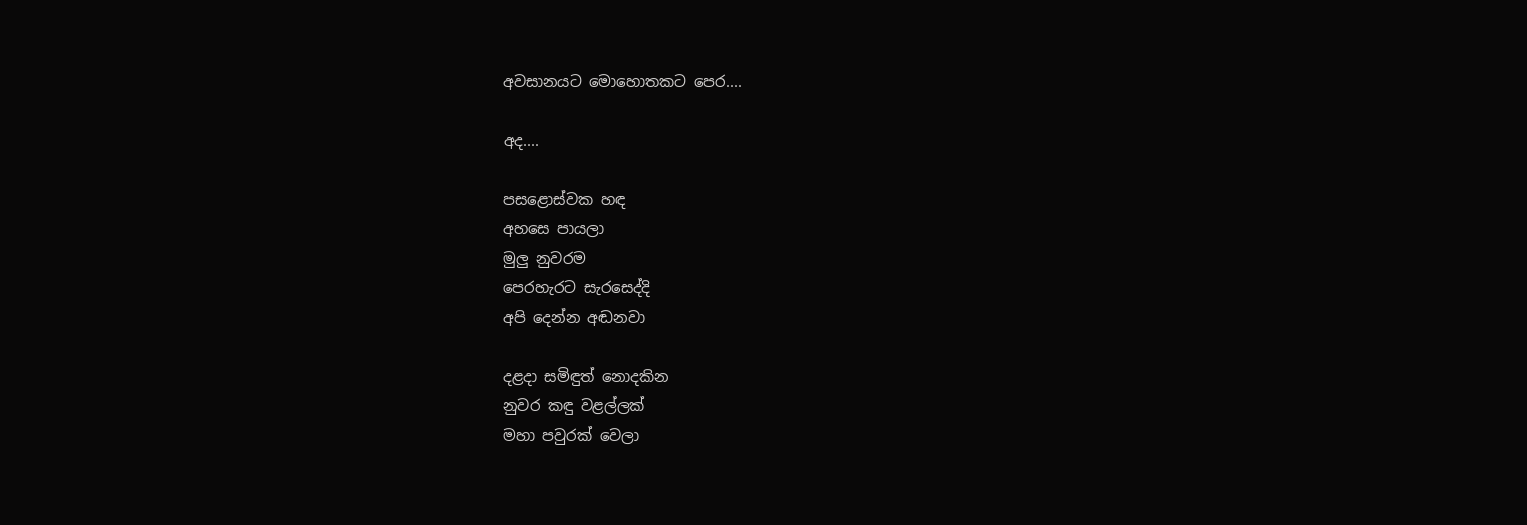අවසානයට මොහොතකට පෙර....

අද....

පසළොස්වක හඳ
අහසෙ පායලා
මුලු නුවරම
පෙරහැරට සැරසෙද්දි
අපි දෙන්න අඬනවා

දළදා සමිඳුත් නොදකින
නුවර කඳු වළල්ලක්
මහා පවුරක් වෙලා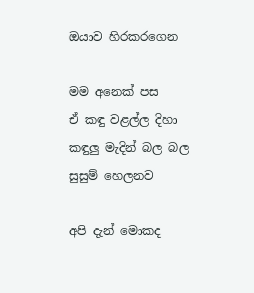ඔයාව හිරකරගෙන

මම අනෙක් පස
ඒ කඳු වළල්ල දිහා
කඳුලු මැදින් බල බල
සුසුම් හෙලනව

අපි දැන් මොකද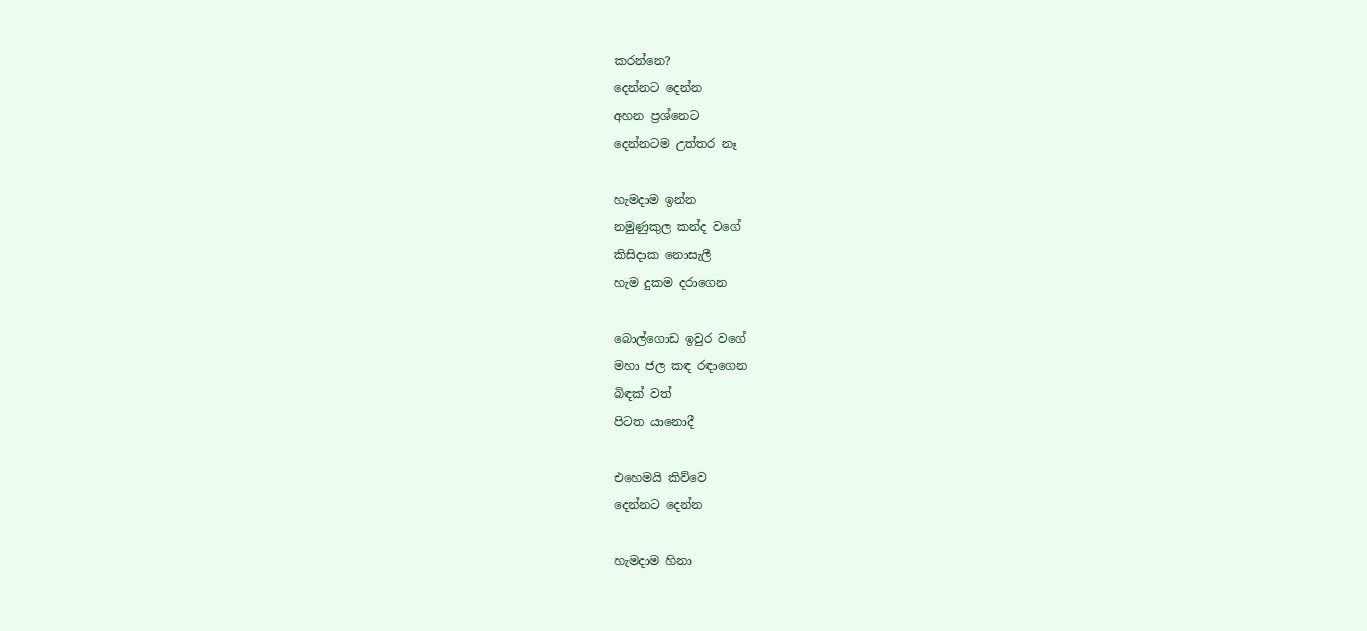කරන්නෙ?
දෙන්නට දෙන්න
අහන ප්‍රශ්නෙට
දෙන්නටම උත්තර නෑ

හැමදාම ඉන්න
නමුණුකුල කන්ද වගේ
කිසිදාක නොසැලී
හැම දුකම දරාගෙන

බොල්ගොඩ ඉවුර වගේ
මහා ජල කඳ රඳාගෙන
බිඳක් වත්
පිටත යානොදී

එහෙමයි කිව්වෙ
දෙන්නට දෙන්න

හැමදාම හිනා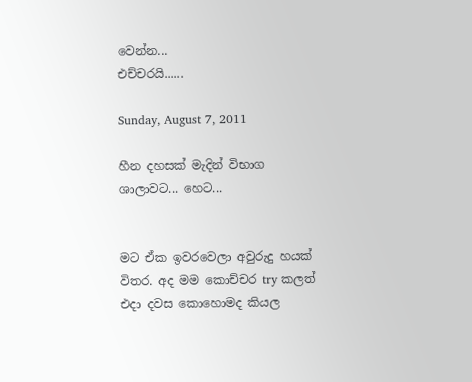වෙන්න...
එච්චරයි......

Sunday, August 7, 2011

හීන දහසක් මැදින් විභාග ශාලාවට... හෙට...


මට ඒක ඉවරවෙලා අවුරුදු හයක් විතර. අද මම කොච්චර try කලත් එදා දවස කොහොමද කියල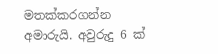මතක්කරගන්න අමාරුයි. අවුරුදු 6 ක්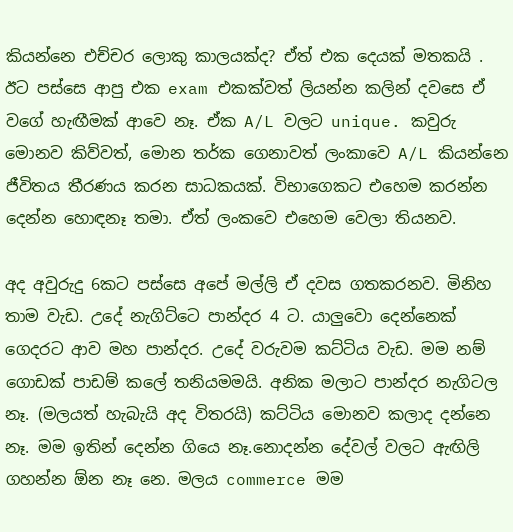කියන්නෙ එච්චර ලොකු කාලයක්ද? ඒත් එක දෙයක් මතකයි . ඊට පස්සෙ ආපු එක exam එකක්වත් ලියන්න කලින් දවසෙ ඒ වගේ හැඟීමක් ආවෙ නෑ. ඒක A/L වලට unique. කවුරු මොනව කිව්වත්, මොන තර්ක ගෙනාවත් ලංකාවෙ A/L කියන්නෙ ජීවිතය තීරණය කරන සාධකයක්. විභාගෙකට එහෙම කරන්න දෙන්න හොඳනෑ තමා. ඒත් ලංකවෙ එහෙම වෙලා තියනව.

අද අවුරුදු 6කට පස්සෙ අපේ මල්ලි ඒ දවස ගතකරනව. මිනිහ තාම වැඩ. උදේ නැගිට්ටෙ පාන්දර 4 ට. යාලුවො දෙන්නෙක් ගෙදරට ආව මහ පාන්දර. උදේ වරුවම කට්ටිය වැඩ. මම නම් ගොඩක් පාඩම් කලේ තනියමමයි. අනික මලාට පාන්දර නැගිටල නෑ. (මලයත් හැබැයි අද විතරයි) කට්ටිය මොනව කලාද දන්නෙ නෑ. මම ඉතින් දෙන්න ගියෙ නෑ.නොදන්න දේවල් වලට ඇඟිලි ගහන්න ඕන නෑ නෙ. මලය commerce මම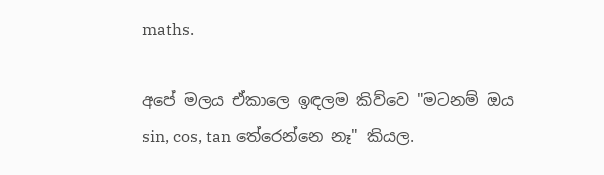maths.

අපේ මලය ඒකාලෙ ඉඳලම කිව්වෙ "මටනම් ඔය sin, cos, tan තේරෙන්නෙ නෑ" කියල.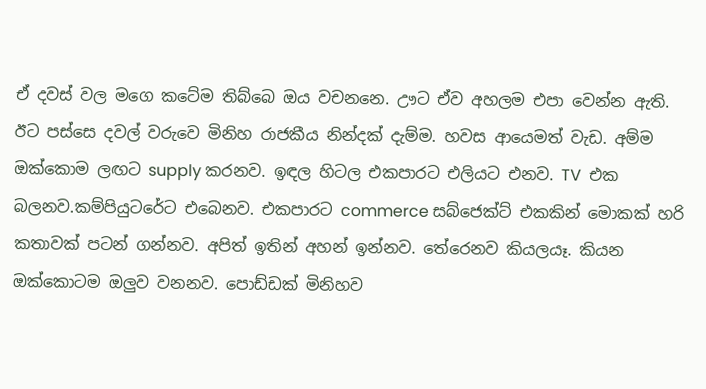ඒ දවස් වල මගෙ කටේම තිබ්බෙ ඔය වචනනෙ. ඌට ඒව අහලම එපා වෙන්න ඇති. ඊට පස්සෙ දවල් වරුවෙ මිනිහ රාජකීය නින්දක් දැම්ම. හවස ආයෙමත් වැඩ. අම්ම ඔක්කොම ලඟට supply කරනව. ඉඳල හිටල එකපාරට එලියට එනව. TV  එක බලනව.කම්පියුටරේට එබෙනව. එකපාරට commerce සබ්ජෙක්ට් එකකින් මොකක් හරි කතාවක් පටන් ගන්නව. අපිත් ඉතින් අහන් ඉන්නව. තේරෙනව කියලයෑ. කියන ඔක්කොටම ඔලුව වනනව. පොඩ්ඩක් මිනිහව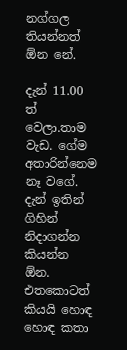නග්ගල තියන්නත් ඕන නේ.

දැන් 11.00 ත් වෙලා.තාම වැඩ. ගේම අතාරින්නෙම නෑ වගේ. දැන් ඉතින් ගිහින් නිදාගන්න කියන්න ඕන. එතකොටත් කියයි හොඳ හොඳ කතා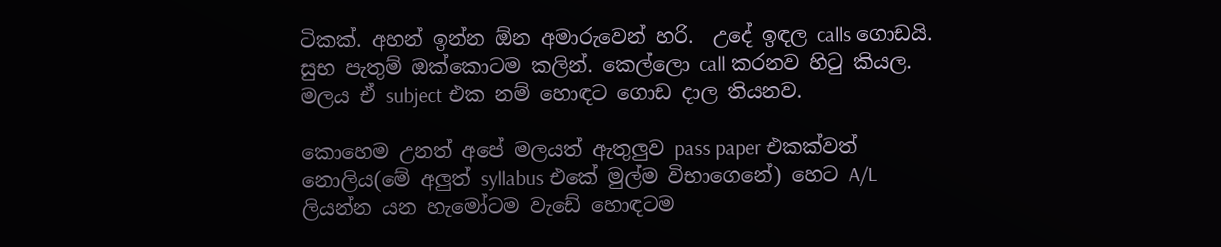ටිකක්. අහන් ඉන්න ඕන අමාරුවෙන් හරි.  උදේ ඉඳල calls ගොඩයි. සුභ පැතුම් ඔක්කොටම කලින්. කෙල්ලො call කරනව හි‍ටු කියල. මලය ඒ subject එක නම් හොඳට ගොඩ දාල තියනව.

කොහෙම උනත් අපේ මලයත් ඇතුලුව pass paper එකක්වත් නොලිය(මේ අලුත් syllabus එකේ මුල්ම විභාගෙනේ) හෙට A/L ලියන්න යන හැමෝටම වැඩේ හොඳටම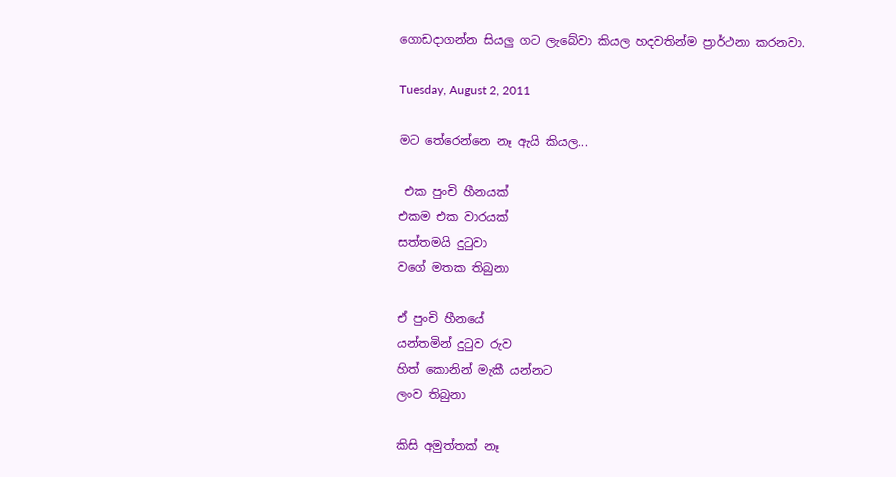ගොඩදාගන්න සියලු ගට ලැබේවා කියල හදවතින්ම ප්‍රාර්ථනා කරනවා.

Tuesday, August 2, 2011

මට තේරෙන්නෙ නෑ ඇයි කියල...

 එක පුංචි හීනයක්
එකම එක වාරයක්
සත්තමයි දු‍ටුවා
වගේ මතක තිබුනා

ඒ පුංචි හීනයේ
යන්තමින් දු‍ටුව රුව
හිත් කොනින් මැකී යන්නට
ලංව තිබුනා

කිසි අමුත්තක් නෑ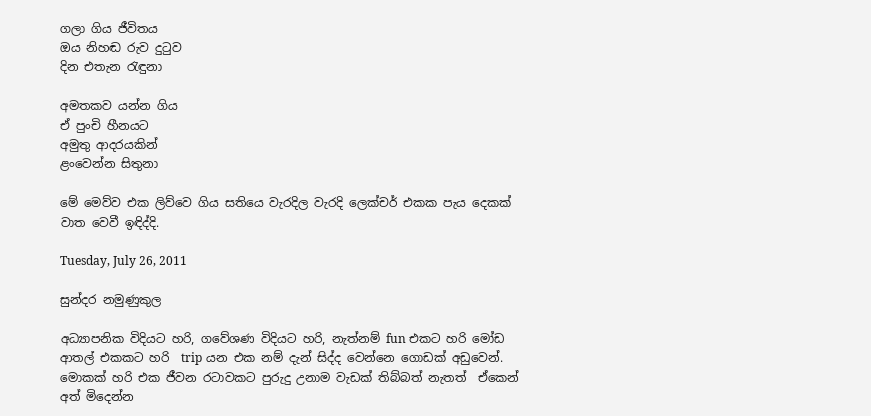ගලා ගිය ජීවිතය
ඔය නිහඬ රුව දු‍ටුව
දින එතැන ‍රැඳුනා

අමතකව යන්න ගිය
ඒ පුංචි හීනයට
අමුතු ආදරයකින්
ළංවෙන්න සිතුනා

මේ මෙව්ව එක ලිව්වෙ ගිය සතියෙ වැරදිල වැරදි ලෙක්චර් එකක පැය දෙකක් වාත වෙවී ඉඳිද්දි.

Tuesday, July 26, 2011

සුන්දර නමුණුකුල

අධ්‍යාපනික විදියට හරි, ගවේශණ විදියට හරි, නැත්නම් fun එකට හරි මෝඩ ආතල් එකකට හරි  trip යන එක නම් දැන් සිද්ද වෙන්නෙ ගොඩක් අඩුවෙන්. මොකක් හරි එක ජීවන රටාවකට පුරුදු උනාම වැඩක් තිබ්බත් නැතත්  ඒකෙන් අත් මිදෙන්න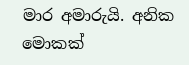මාර අමාරුයි. අනික මොකක්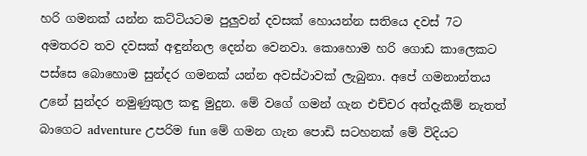හරි ගමනක් යන්න කට්ටියටම පුලුවන් දවසක් හොයන්න සතියෙ දවස් 7ට අමතරව තව දවසක් අඳුන්නල දෙන්න වෙනවා. කොහොම හරි ගොඩ කාලෙකට පස්සෙ බොහොම සුන්දර ගමනක් යන්න අවස්ථාවක් ලැබුනා. අපේ ගමනාන්තය උනේ සුන්දර නමුණුකුල කඳු මුදුන. මේ වගේ ගමන් ගැන එච්චර අත්දැකීම් නැතත් බාගෙට adventure උපරිම fun මේ ගමන ගැන පොඩි සටහනක් මේ විදියට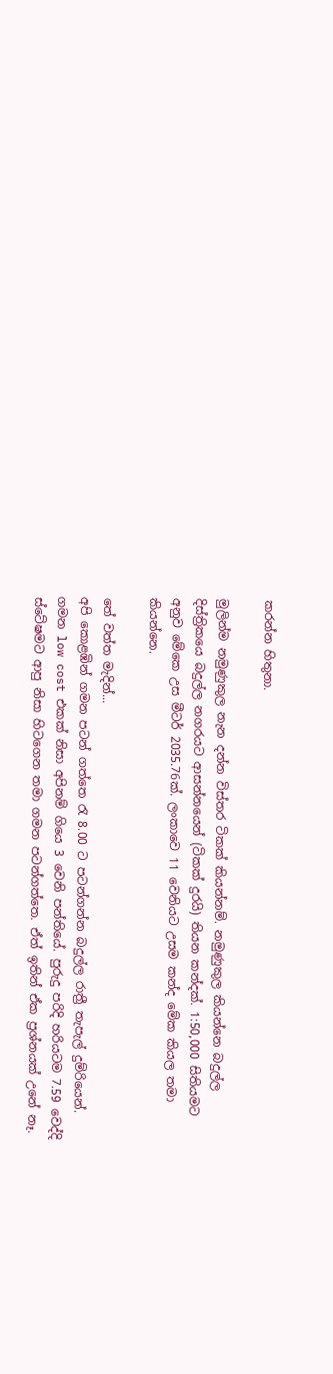කරන්න හිතුනා.

මුලින්ම නමුණුකුල නැන දන්න විස්තර ටිකක් කියන්නම්. නමුණුකුල කියන්නෙ බදුල්ල දිස්ත්‍රිකයෙ බදුල්ල නගරයට ආසන්නයෙන් (ටිකක් දුරයි) තියන කන්දක්. 1:50,000 සිතියමට අනුව මේකෙ උස මීටර් 2035.76ක්. ලංකාවෙ 11 වෙනියට උසම කන්ද මේක කියල තමා කියන්නෙ.

තේ වත්ත මැදින්...
අපි කොළඹින් ගමන පටන් ගත්තෙ ‍රැ 8.00 ට පටන්ගන්න බදුල්ල රාත්‍රී තැපැල් දුම්රියෙන්. ගමන low cost එකක් නිසා අපිනම් ගියෙ 3 වෙනි පන්තියේ. පුරුදු පරිදි හරියටම 7.59 වෙද්දි ස්ටේෂමට ආපු නිසා හිටගෙන තමා ගමන පටන්ගත්තෙ. ඒත් ඉතින් ඒක ප්‍රශ්නයක් උනේ නෑ.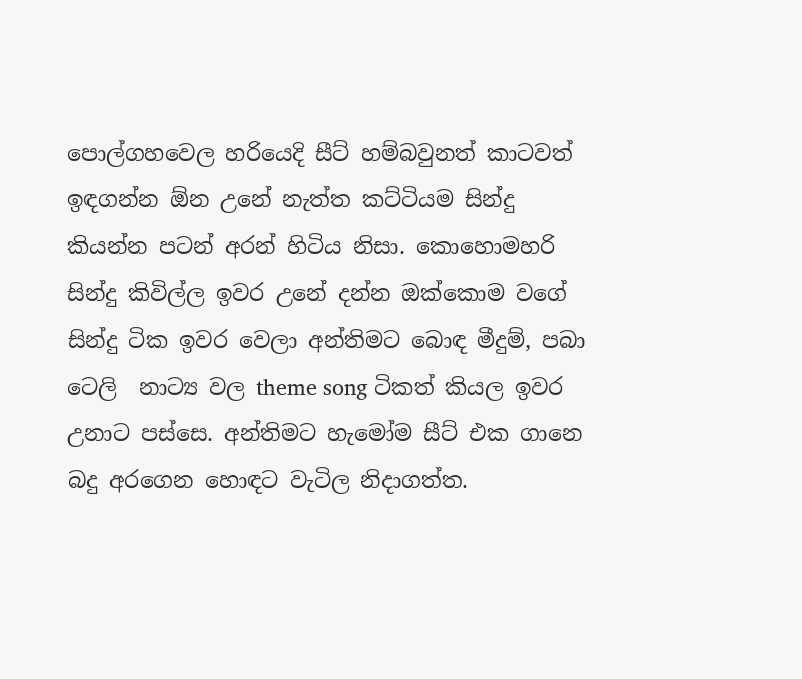පොල්ගහවෙල හරියෙදි සීට් හම්බවුනත් කාටවත් ඉඳගන්න ඕන උනේ නැත්ත කට්ටියම සින්දු කියන්න පටන් අරන් හිටිය නිසා. කොහොමහරි සින්දු කිවිල්ල ඉවර උනේ දන්න ඔක්කොම වගේ සින්දු ටික ඉවර වෙලා අන්තිමට බොඳ මීදුම්, පබා ටෙලි  නාට්‍ය වල theme song ටිකත් කියල ඉවර උනාට පස්සෙ. අන්තිමට හැමෝම සීට් එක ගානෙ බදු අරගෙන හොඳට වැටිල නිදාගත්ත.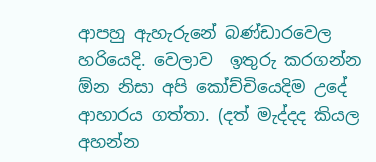ආපහු ඇහැරුනේ බණ්ඩාරවෙල හරියෙදි. වෙලාව  ඉතුරු කරගන්න ඕන නිසා අපි කෝච්චියෙදිම උදේ ආහාරය ගත්තා. (දත් මැද්දද කියල අහන්න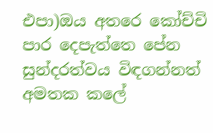එපා)ඔය අතරෙ කෝච්චි පාර දෙපැත්තෙ පේන සුන්දරත්වය විඳගන්නත් අමතක කලේ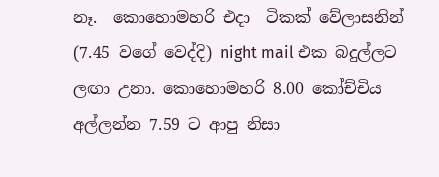නෑ.  කොහොමහරි එදා  ටිකක් වේලාසනින් (7.45 වගේ වෙද්දි) night mail එක බදුල්ලට ලඟා උනා. කොහොමහරි 8.00 කෝච්චිය අල්ලන්න 7.59 ට ආපු නිසා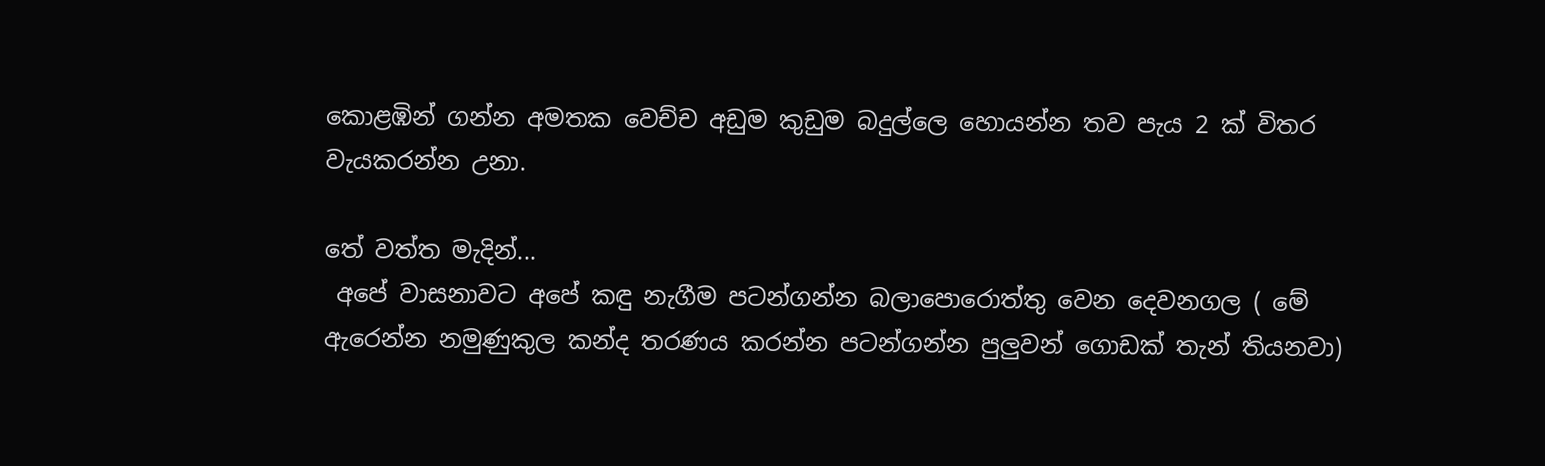කොළඹින් ගන්න අමතක වෙච්ච අඩුම කුඩුම බදුල්ලෙ හොයන්න තව පැය 2 ක් විතර වැයකරන්න උනා.

තේ වත්ත මැදින්...
 අපේ වාසනාවට අපේ කඳු නැගීම පටන්ගන්න බලාපොරොත්තු වෙන දෙවනගල ( මේ ඇරෙන්න නමුණුකුල කන්ද තරණය කරන්න පටන්ගන්න පුලුවන් ගොඩක් තැන් තියනවා)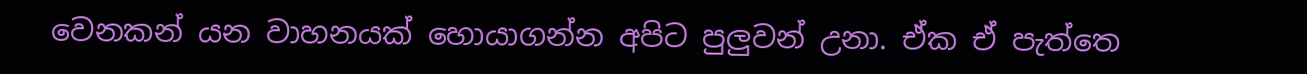වෙනකන් යන වාහනයක් හොයාගන්න අපිට පුලුවන් උනා. ඒක ඒ පැත්තෙ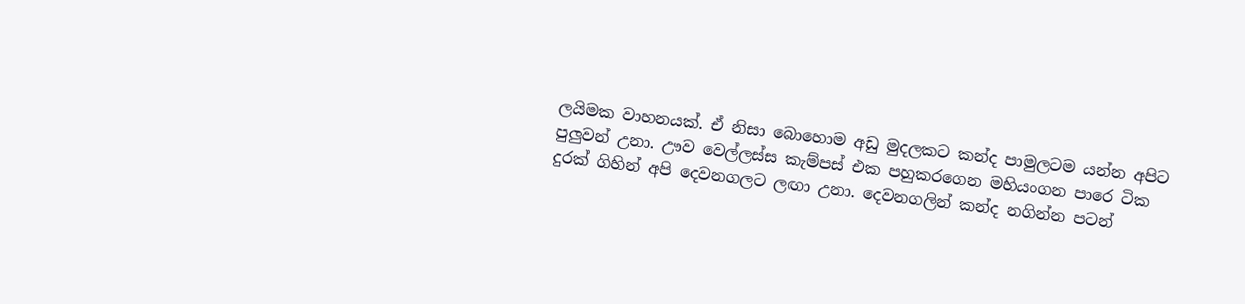ලයිමක වාහනයක්. ඒ නිසා බොහොම අඩු මුදලකට කන්ද පාමුලටම යන්න අපිට  පුලුවන් උනා. ඌව වෙල්ලස්ස කැම්පස් එක පහුකරගෙන මහියංගන පාරෙ ටික දුරක් ගිහින් අපි දෙවනගලට ලඟා උනා. දෙවනගලින් කන්ද නගින්න පටන්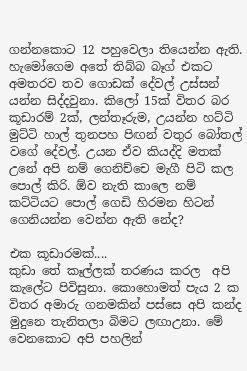ගන්නකොට 12 පහුවෙලා තියෙන්න ඇති. හැමෝගෙම අතේ තිබ්බ බෑග් එකට අමතරව තව ගොඩක් දේවල් උස්සන් යන්න සිද්දවුනා. කිලෝ 15ක් විතර බර කූඩාරම් 2ක්, ලන්තෑරුම, උයන්න හට්ටි මුට්ටි හාල් තුනපහ පිඟන් වතුර බෝතල් වගේ දේවල්. උයන ඒව කියද්දි මතක් උනේ අපි නම් ගෙනිච්චෙ මැගී පිටි කල පොල් කිරි. ඕව නැති කාලෙ නම් කට්ටියට පොල් ගෙඩි හිරමන හිටන් ගෙනියන්න වෙන්න ඇති නේද?

එක කූඩාරමක්....
කුඩා තේ කෑල්ලක් තරණය කරල  අපි කැලේට පිවිසුනා. කොහොමත් පැය 2 ක විතර අමාරු ගනමකින් පස්සෙ අපි කන්ද මුදුනෙ තැනිතලා බිමට ලඟාඋනා. මේ වෙනකොට අපි පහලින්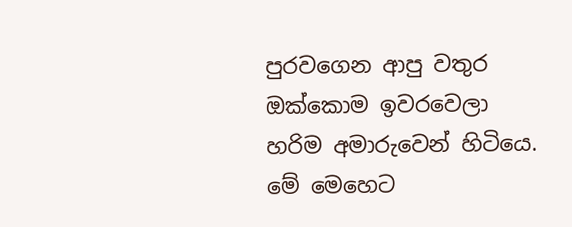පුරවගෙන ආපු වතුර ඔක්කොම ඉවරවෙලා හරිම අමාරුවෙන් හිටියෙ. මේ මෙහෙට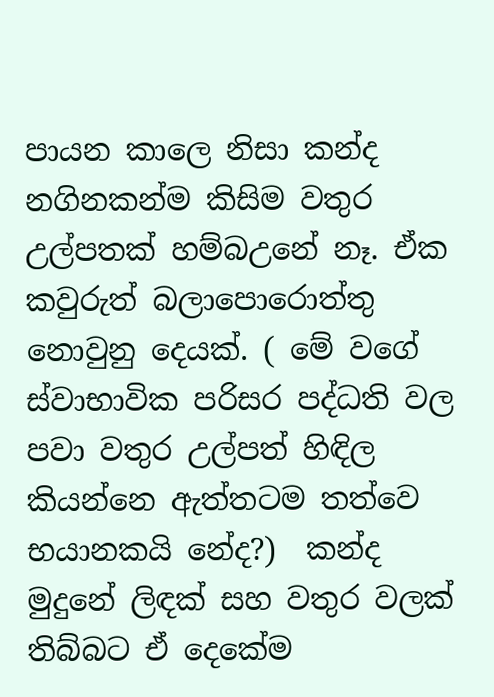පායන කාලෙ නිසා කන්ද නගිනකන්ම කිසිම වතුර උල්පතක් හම්බඋනේ නෑ. ඒක කවුරුත් බලාපොරොත්තු නොවුනු දෙයක්. ( මේ වගේ ස්වාභාවික පරිසර පද්ධති වල පවා වතුර උල්පත් හිඳිල කියන්නෙ ඇත්තටම තත්වෙ භයානකයි නේද?)  කන්ද මුදුනේ ලිඳක් සහ වතුර වලක් තිබ්බට ඒ දෙකේම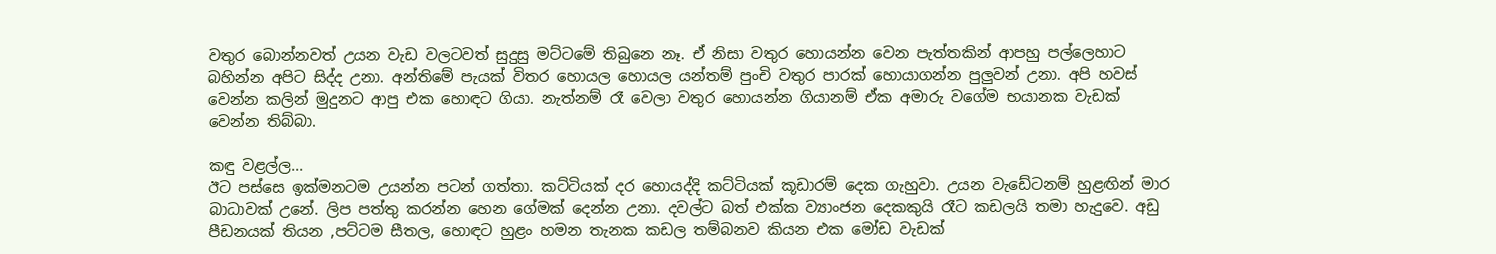වතුර බොන්නවත් උයන වැඩ වලටවත් සුදුසු මට්ටමේ තිබුනෙ නෑ. ඒ නිසා වතුර හොයන්න වෙන පැත්තකින් ආපහු පල්ලෙහාට බහින්න අපිට සිද්ද උනා. අන්තිමේ පැයක් විතර හොයල හොයල යන්තම් පුංචි වතුර පාරක් හොයාගන්න පුලුවන් උනා. අපි හවස් වෙන්න කලින් මුදුනට ආපු එක හොඳට ගියා. නැත්නම් රෑ වෙලා වතුර හොයන්න ගියානම් ඒක අමාරු වගේම භයානක වැඩක් වෙන්න තිබ්බා.

කඳු වළල්ල...
ඊට පස්සෙ ඉක්මනටම උයන්න පටන් ගත්තා. කට්ටියක් දර හොයද්දි කට්ටියක් කූඩාරම් දෙක ගැහුවා. උයන වැඩේටනම් හුළඟින් මාර බාධාවක් උනේ. ලිප පත්තු කරන්න හෙන ගේමක් දෙන්න උනා. දවල්ට බත් එක්ක ව්‍යාංජන දෙකකුයි රෑට කඩලයි තමා හැදුවෙ. අඩු පීඩනයක් තියන ,පට්ටම සීතල, හොඳට හුළං හමන තැනක කඩල තම්බනව කියන එක මෝඩ වැඩක්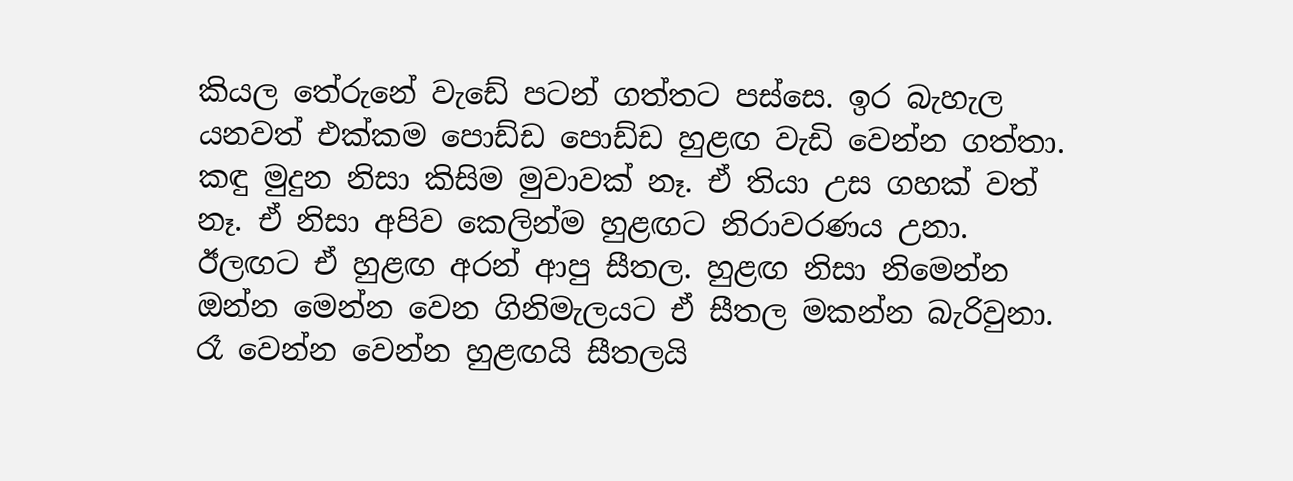කියල තේරුනේ වැඩේ පටන් ගත්තට පස්සෙ. ඉර බැහැල යනවත් එක්කම පොඩ්ඩ පොඩ්ඩ හුළඟ වැඩි වෙන්න ගත්තා. කඳු මුදුන නිසා කිසිම මුවාවක් නෑ. ඒ තියා උස ගහක් වත් නෑ. ඒ නිසා අපිව කෙලින්ම හුළඟට නිරාවරණය උනා. ඊලඟට ඒ හුළඟ අරන් ආපු සීතල. හුළඟ නිසා නිමෙන්න ඔන්න මෙන්න වෙන ගිනිමැලයට ඒ සීතල මකන්න බැරිවුනා. රෑ වෙන්න වෙන්න හුළඟයි සීතලයි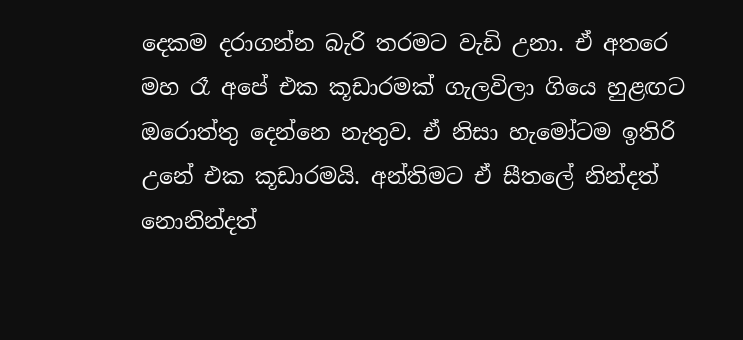දෙකම දරාගන්න බැරි තරමට වැඩි උනා. ඒ අතරෙ මහ රෑ අපේ එක කූඩාරමක් ගැලවිලා ගියෙ හුළඟට ඔරොත්තු දෙන්නෙ නැතුව. ඒ නිසා හැමෝටම ඉතිරි උනේ එක කූඩාරමයි. අන්තිමට ඒ සීතලේ නින්දත් නොනින්දත්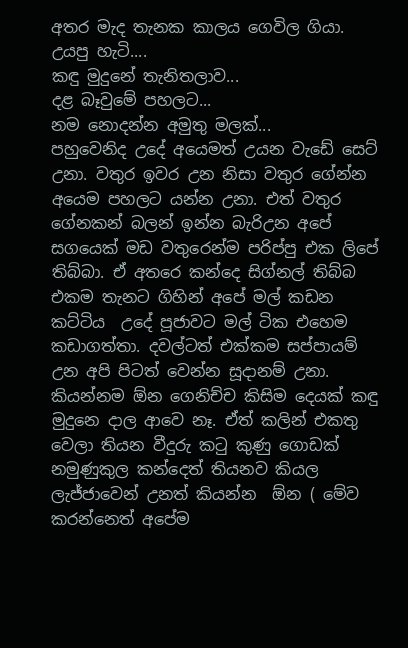අතර මැද තැනක කාලය ගෙවිල ගියා.
උයපු හැටි....
කඳු මුදුනේ තැනිතලාව...
දළ බෑවුමේ පහලට...
නම නොදන්න අමුතු මලක්...
පහුවෙනිද උදේ අයෙමත් උයන වැඩේ සෙට් උනා. වතුර ඉවර උන නිසා වතුර ගේන්න අයෙම පහලට යන්න උනා. එත් වතුර ගේනකන් බලන් ඉන්න බැරිඋන අපේ සගයෙක් මඩ වතුරෙන්ම පරිප්පු එක ලිපේ තිබ්බා. ඒ අතරෙ කන්දෙ සිග්නල් තිබ්බ එකම තැනට ගිහින් අපේ මල් කඩන කට්ටිය  උදේ පූජාවට මල් ටික එහෙම කඩාගත්තා. දවල්ටත් එක්කම සප්පායම් උන අපි පිටත් වෙන්න සූදානම් උනා. කියන්නම ඕන ගෙනිච්ච කිසිම දෙයක් කඳු මුදුනෙ දාල ආවෙ නෑ. ඒත් කලින් එකතු වෙලා තියන වීදුරු ක‍ටු කුණු ගොඩක් නමුණුකුල කන්දෙත් තියනව කියල  ලැජ්ජාවෙන් උනත් කියන්න  ඕන ( මේව කරන්නෙත් අපේම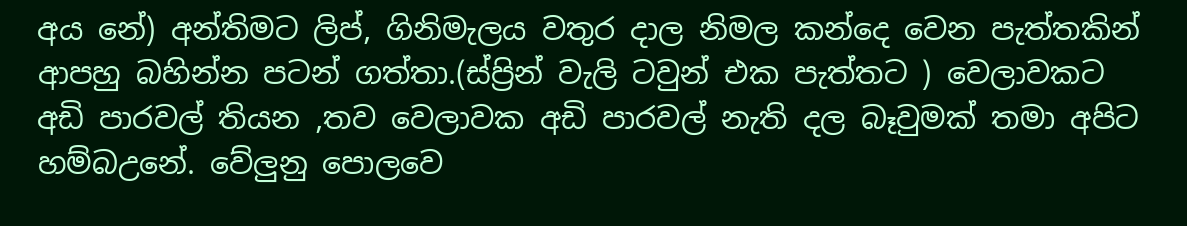අය නේ) අන්තිමට ලිප්, ගිනිමැලය වතුර දාල නිමල කන්දෙ වෙන පැත්තකින් ආපහු බහින්න පටන් ගත්තා.(ස්ප්‍රින් වැලි ටවුන් එක පැත්තට ) වෙලාවකට අඩි පාරවල් තියන ,තව වෙලාවක අඩි පාරවල් නැති දල බෑවුමක් තමා අපිට හම්බඋනේ. වේලුනු පොලවෙ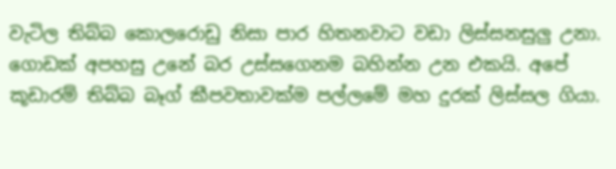වැටිල තිබ්බ කොලරොඩු නිසා පාර හිතනවාට වඩා ලිස්සනසුලු උනා. ගොඩක් අපහසු උනේ බර උස්සගෙනම බහින්න උන එකයි. අපේ කූඩාරම් තිබ්බ බෑග් කීපවතාවක්ම පල්ලමේ මහ දුරක් ලිස්සල ගියා.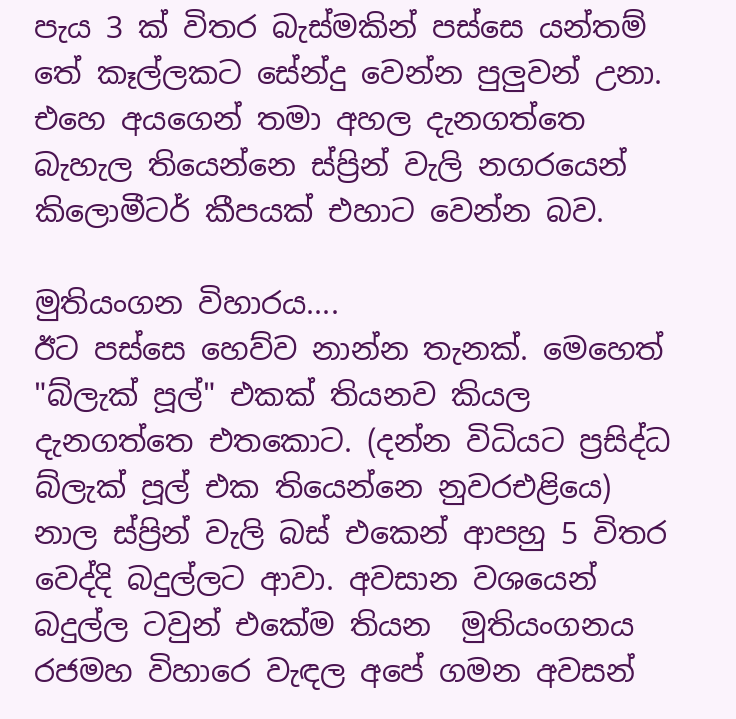පැය 3 ක් විතර බැස්මකින් පස්සෙ යන්තම් තේ කෑල්ලකට සේන්දු වෙන්න පුලුවන් උනා. එහෙ අයගෙන් තමා අහල දැනගත්තෙ බැහැල තියෙන්නෙ ස්ප්‍රින් වැලි නගරයෙන් කිලොමීටර් කීපයක් එහාට වෙන්න බව.

මුතියංගන විහාරය....
ඊට පස්සෙ හෙව්ව නාන්න තැනක්. මෙහෙත් "බ්ලැක් පූල්" එකක් තියනව කියල දැනගත්තෙ එතකොට. (දන්න විධියට ප්‍රසිද්ධ බ්ලැක් පූල් එක තියෙන්නෙ නුවරඑළියෙ) නාල ස්ප්‍රින් වැලි බස් එකෙන් ආපහු 5 විතර වෙද්දි බදුල්ලට ආවා. අවසාන වශයෙන් බදුල්ල ටවුන් එකේම තියන  මුතියංගනය රජමහ විහාරෙ වැඳල අපේ ගමන අවසන්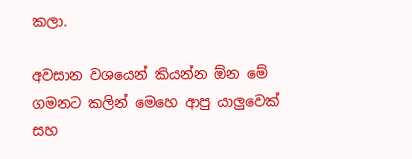කලා.

අවසාන වශයෙන් කියන්න ඕන මේ ගමනට කලින් මෙහෙ ආපු යාලුවෙක් සහ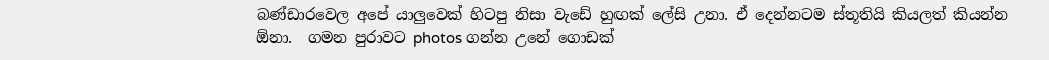බණ්ඩාරවෙල අපේ යාලුවෙක් හිටපු නිසා වැඩේ හුඟක් ලේසි උනා. ඒ දෙන්නටම ස්තූතියි කියලත් කියන්න ඕනා.  ගමන පුරාවට photos ගන්න උනේ ගොඩක්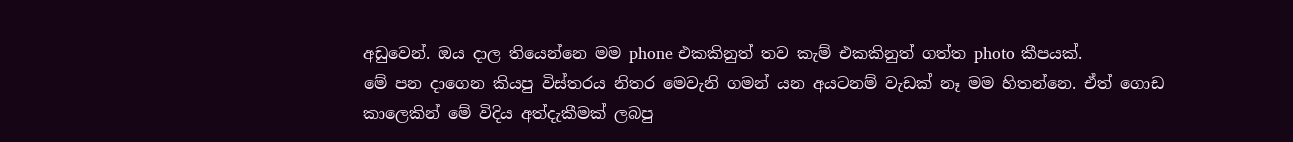අඩුවෙන්. ඔය දාල තියෙන්නෙ මම phone එකකිනුත් තව කැම් එකකිනුත් ගත්ත photo කීපයක්.
මේ පන දාගෙන කියපු විස්තරය නිතර මෙවැනි ගමන් යන අයටනම් වැඩක් නෑ මම හිතන්නෙ. ඒත් ගොඩ කාලෙකින් මේ විදිය අත්දැකීමක් ලබපු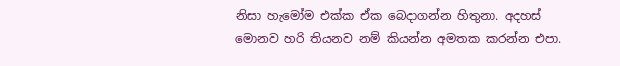නිසා හැමෝම එක්ක ඒක බෙදාගන්න හිතුනා. අදහස් මොනව හරි තියනව නම් කියන්න අමතක කරන්න එපා.